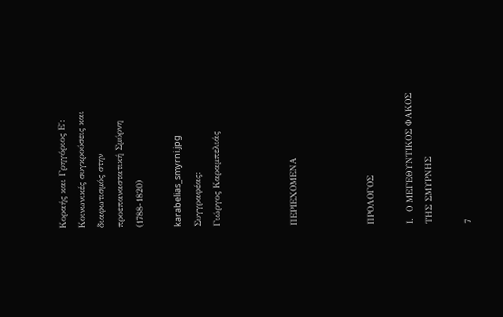Κοραής και Γρηγόριος Ε΄: Κοινωνικές συγκρούσεις και διαφωτισμός στην προεπαναστατική Σμύρνη (1788-1820)

karabelias_smyrni.jpg
Συγγραφέας:
Γιώργος Καραμπελιάς



ΠΕΡΙΕΧΟΜΕΝΑ



ΠΡΟΛΟΓΟΣ

Ι.  Ο ΜΕΓΕΘΥΝΤΙΚΟΣ ΦΑΚΟΣ ΤΗΣ ΣΜΥΡΝΗΣ

7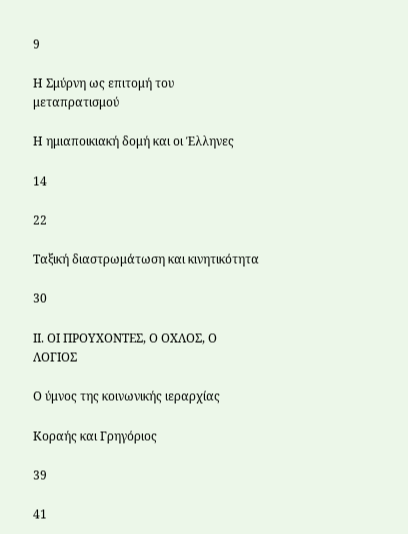9

Η Σμύρνη ως επιτομή του μεταπρατισμού

Η ημιαποικιακή δομή και οι Έλληνες

14

22

Ταξική διαστρωμάτωση και κινητικότητα

30

ΙΙ. ΟΙ ΠΡΟΥΧΟΝΤΕΣ, Ο ΟΧΛΟΣ, Ο ΛΟΓΙΟΣ

Ο ύμνος της κοινωνικής ιεραρχίας

Κοραής και Γρηγόριος

39

41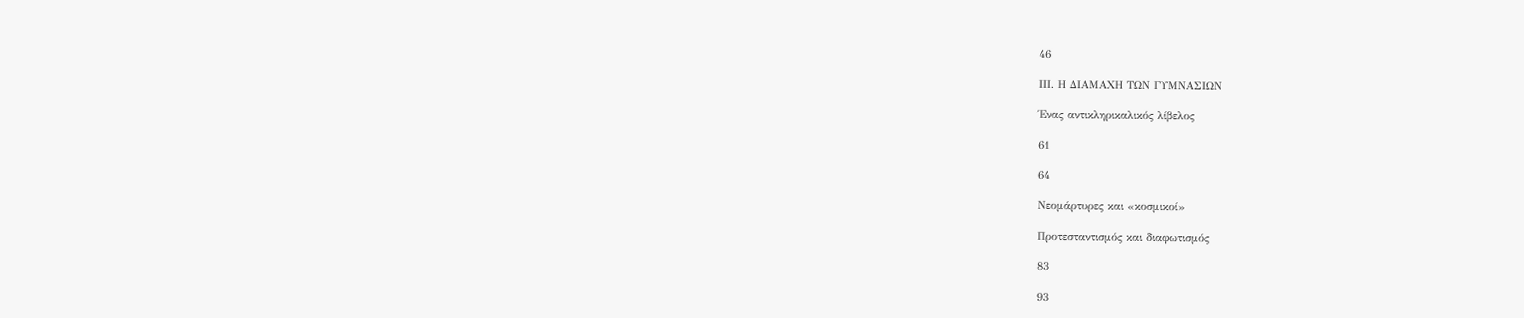46

ΙΙΙ. Η ΔΙΑΜΑΧΗ ΤΩΝ ΓΥΜΝΑΣΙΩΝ

Ένας αντικληρικαλικός λίβελος

61

64

Νεομάρτυρες και «κοσμικοί»

Προτεσταντισμός και διαφωτισμός

83

93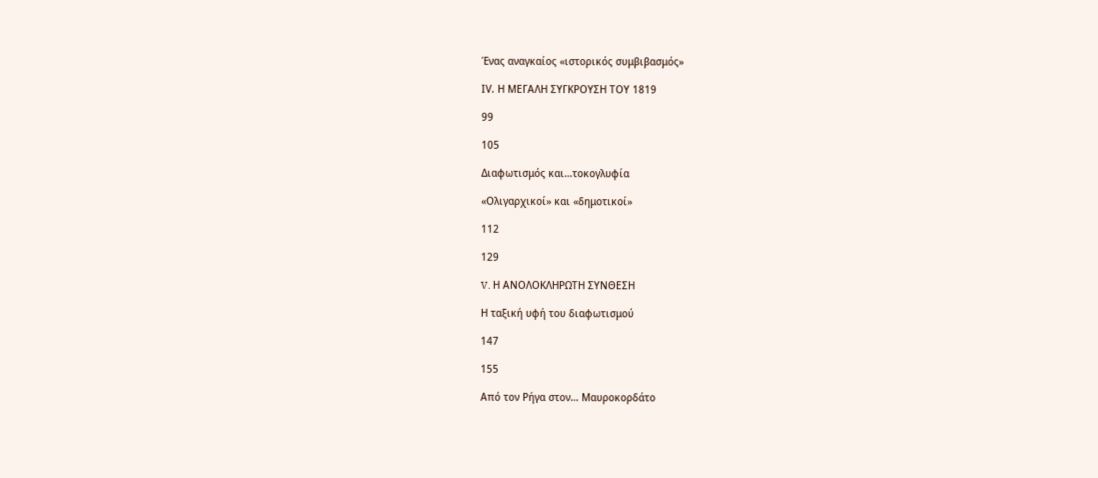Ένας αναγκαίος «ιστορικός συμβιβασμός»

ΙV. Η ΜΕΓΑΛΗ ΣΥΓΚΡΟΥΣΗ ΤΟΥ 1819

99

105

Διαφωτισμός και…τοκογλυφία

«Ολιγαρχικοί» και «δημοτικοί»

112

129

V. Η ΑΝΟΛΟΚΛΗΡΩΤΗ ΣΥΝΘΕΣΗ

Η ταξική υφή του διαφωτισμού

147

155

Από τον Ρήγα στον… Μαυροκορδάτο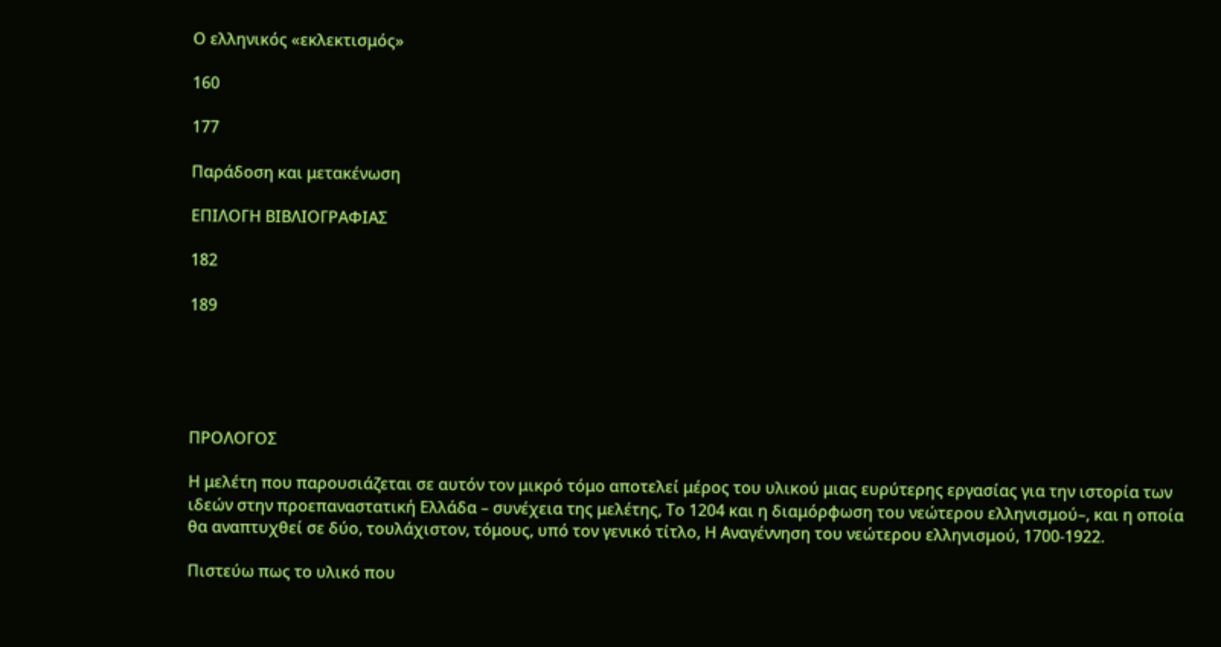Ο ελληνικός «εκλεκτισμός»

160

177

Παράδοση και μετακένωση

ΕΠΙΛΟΓΗ ΒΙΒΛΙΟΓΡΑΦΙΑΣ

182

189





ΠΡΟΛΟΓΟΣ

Η μελέτη που παρουσιάζεται σε αυτόν τον μικρό τόμο αποτελεί μέρος του υλικού μιας ευρύτερης εργασίας για την ιστορία των ιδεών στην προεπαναστατική Ελλάδα – συνέχεια της μελέτης, Το 1204 και η διαμόρφωση του νεώτερου ελληνισμού–, και η οποία θα αναπτυχθεί σε δύο, τουλάχιστον, τόμους, υπό τον γενικό τίτλο, Η Αναγέννηση του νεώτερου ελληνισμού, 1700-1922.

Πιστεύω πως το υλικό που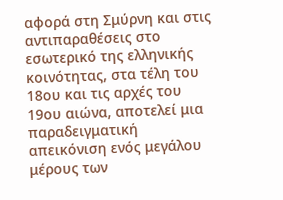αφορά στη Σμύρνη και στις αντιπαραθέσεις στο εσωτερικό της ελληνικής κοινότητας, στα τέλη του 18ου και τις αρχές του 19ου αιώνα, αποτελεί μια παραδειγματική απεικόνιση ενός μεγάλου μέρους των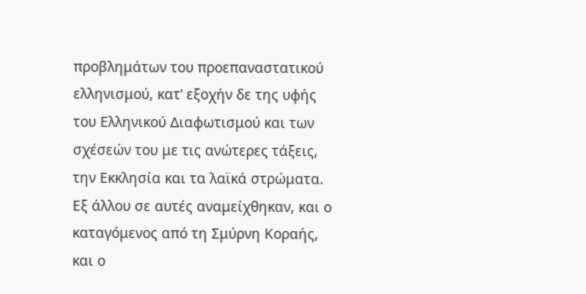προβλημάτων του προεπαναστατικού ελληνισμού, κατ’ εξοχήν δε της υφής του Ελληνικού Διαφωτισμού και των σχέσεών του με τις ανώτερες τάξεις, την Εκκλησία και τα λαϊκά στρώματα. Εξ άλλου σε αυτές αναμείχθηκαν, και ο καταγόμενος από τη Σμύρνη Κοραής,  και ο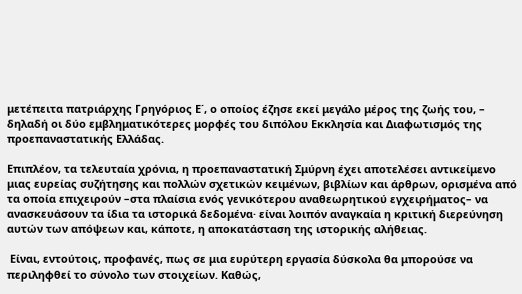μετέπειτα πατριάρχης Γρηγόριος Ε΄, ο οποίος έζησε εκεί μεγάλο μέρος της ζωής του, – δηλαδή οι δύο εμβληματικότερες μορφές του διπόλου Εκκλησία και Διαφωτισμός της προεπαναστατικής Ελλάδας.

Επιπλέον, τα τελευταία χρόνια, η προεπαναστατική Σμύρνη έχει αποτελέσει αντικείμενο μιας ευρείας συζήτησης και πολλών σχετικών κειμένων, βιβλίων και άρθρων, ορισμένα από τα οποία επιχειρούν –στα πλαίσια ενός γενικότερου αναθεωρητικού εγχειρήματος– να ανασκευάσουν τα ίδια τα ιστορικά δεδομένα· είναι λοιπόν αναγκαία η κριτική διερεύνηση αυτών των απόψεων και, κάποτε, η αποκατάσταση της ιστορικής αλήθειας.

 Είναι, εντούτοις, προφανές, πως σε μια ευρύτερη εργασία δύσκολα θα μπορούσε να περιληφθεί το σύνολο των στοιχείων. Καθώς,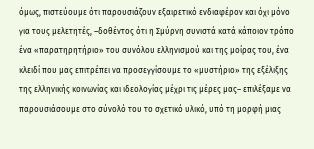όμως, πιστεύουμε ότι παρουσιάζουν εξαιρετικό ενδιαφέρον και όχι μόνο για τους μελετητές, –δοθέντος ότι η Σμύρνη συνιστά κατά κάποιον τρόπο ένα «παρατηρητήριο» του συνόλου ελληνισμού και της μοίρας του, ένα κλειδί που μας επιτρέπει να προσεγγίσουμε το «μυστήριο» της εξέλιξης της ελληνικής κοινωνίας και ιδεολογίας μέχρι τις μέρες μας– επιλέξαμε να παρουσιάσουμε στο σύνολό του το σχετικό υλικό, υπό τη μορφή μιας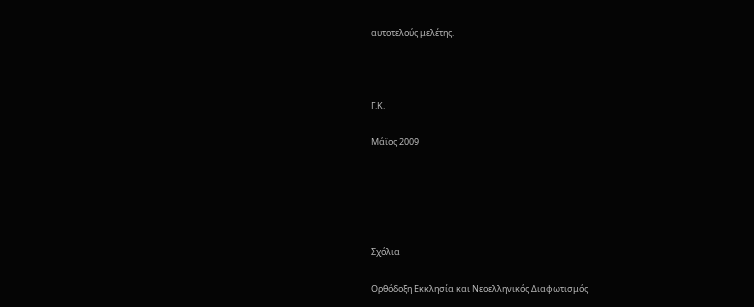αυτοτελούς μελέτης.



Γ.Κ.

Μάϊος 2009





Σχόλια

Ορθόδοξη Εκκλησία και Νεοελληνικός Διαφωτισμός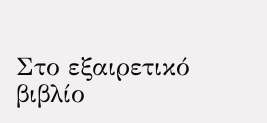Στο εξαιρετικό βιβλίο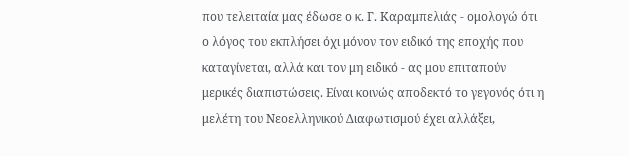που τελειταία μας έδωσε ο κ. Γ. Καραμπελιάς - ομολογώ ότι ο λόγος του εκπλήσει όχι μόνον τον ειδικό της εποχής που καταγίνεται, αλλά και τον μη ειδικό - ας μου επιταπούν μερικές διαπιστώσεις. Είναι κοινώς αποδεκτό το γεγονός ότι η μελέτη του Νεοελληνικού Διαφωτισμού έχει αλλάξει,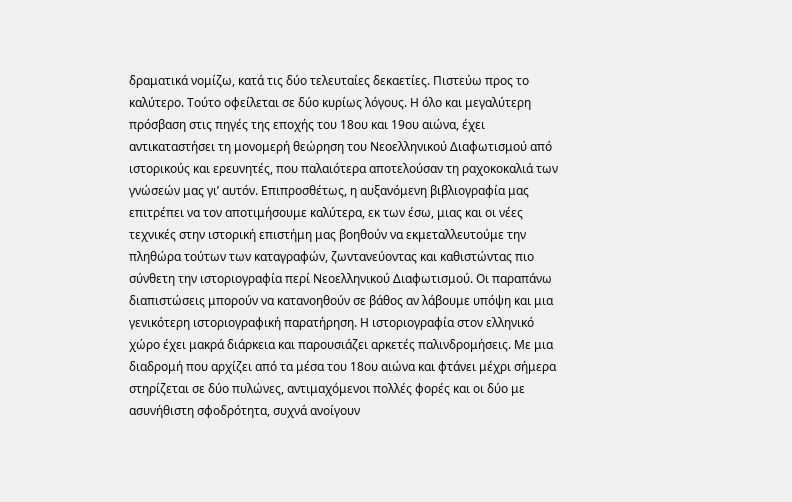δραματικά νομίζω, κατά τις δύο τελευταίες δεκαετίες. Πιστεύω προς το καλύτερο. Τούτο οφείλεται σε δύο κυρίως λόγους. Η όλο και μεγαλύτερη πρόσβαση στις πηγές της εποχής του 18ου και 19ου αιώνα, έχει αντικαταστήσει τη μονομερή θεώρηση του Νεοελληνικού Διαφωτισμού από ιστορικούς και ερευνητές, που παλαιότερα αποτελούσαν τη ραχοκοκαλιά των γνώσεών μας γι’ αυτόν. Επιπροσθέτως, η αυξανόμενη βιβλιογραφία μας επιτρέπει να τον αποτιμήσουμε καλύτερα, εκ των έσω, μιας και οι νέες τεχνικές στην ιστορική επιστήμη μας βοηθούν να εκμεταλλευτούμε την πληθώρα τούτων των καταγραφών, ζωντανεύοντας και καθιστώντας πιο σύνθετη την ιστοριογραφία περί Νεοελληνικού Διαφωτισμού. Οι παραπάνω διαπιστώσεις μπορούν να κατανοηθούν σε βάθος αν λάβουμε υπόψη και μια γενικότερη ιστοριογραφική παρατήρηση. Η ιστοριογραφία στον ελληνικό χώρο έχει μακρά διάρκεια και παρουσιάζει αρκετές παλινδρομήσεις. Με μια διαδρομή που αρχίζει από τα μέσα του 18ου αιώνα και φτάνει μέχρι σήμερα στηρίζεται σε δύο πυλώνες, αντιμαχόμενοι πολλές φορές και οι δύο με ασυνήθιστη σφοδρότητα, συχνά ανοίγουν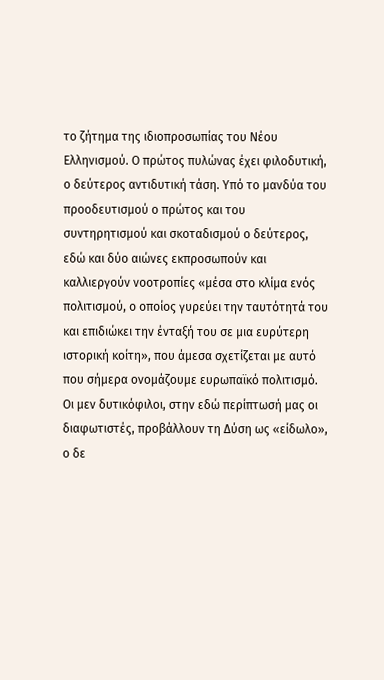το ζήτημα της ιδιοπροσωπίας του Νέου Ελληνισμού. Ο πρώτος πυλώνας έχει φιλοδυτική, ο δεύτερος αντιδυτική τάση. Υπό το μανδύα του προοδευτισμού ο πρώτος και του συντηρητισμού και σκοταδισμού ο δεύτερος, εδώ και δύο αιώνες εκπροσωπούν και καλλιεργούν νοοτροπίες «μέσα στο κλίμα ενός πολιτισμού, ο οποίος γυρεύει την ταυτότητά του και επιδιώκει την ένταξή του σε μια ευρύτερη ιστορική κοίτη», που άμεσα σχετίζεται με αυτό που σήμερα ονομάζουμε ευρωπαϊκό πολιτισμό. Οι μεν δυτικόφιλοι, στην εδώ περίπτωσή μας οι διαφωτιστές, προβάλλουν τη Δύση ως «είδωλο», ο δε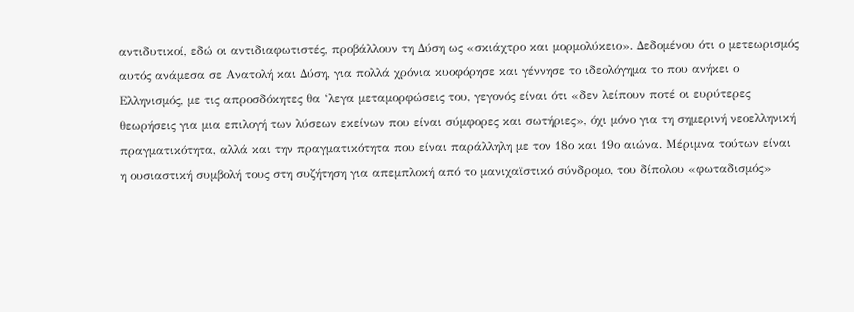αντιδυτικοί, εδώ οι αντιδιαφωτιστές, προβάλλουν τη Δύση ως «σκιάχτρο και μορμολύκειο». Δεδομένου ότι ο μετεωρισμός αυτός ανάμεσα σε Ανατολή και Δύση, για πολλά χρόνια κυοφόρησε και γέννησε το ιδεολόγημα το που ανήκει ο Ελληνισμός, με τις απροσδόκητες θα ‘λεγα μεταμορφώσεις του, γεγονός είναι ότι «δεν λείπουν ποτέ οι ευρύτερες θεωρήσεις για μια επιλογή των λύσεων εκείνων που είναι σύμφορες και σωτήριες», όχι μόνο για τη σημερινή νεοελληνική πραγματικότητα, αλλά και την πραγματικότητα που είναι παράλληλη με τον 18ο και 19ο αιώνα. Μέριμνα τούτων είναι η ουσιαστική συμβολή τους στη συζήτηση για απεμπλοκή από το μανιχαϊστικό σύνδρομο, του δίπολου «φωταδισμός»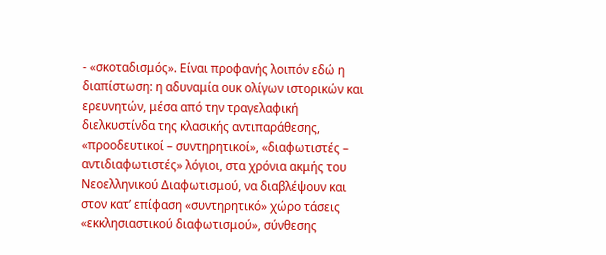- «σκοταδισμός». Είναι προφανής λοιπόν εδώ η διαπίστωση: η αδυναμία ουκ ολίγων ιστορικών και ερευνητών, μέσα από την τραγελαφική διελκυστίνδα της κλασικής αντιπαράθεσης, «προοδευτικοί – συντηρητικοί», «διαφωτιστές – αντιδιαφωτιστές» λόγιοι, στα χρόνια ακμής του Νεοελληνικού Διαφωτισμού, να διαβλέψουν και στον κατ’ επίφαση «συντηρητικό» χώρο τάσεις «εκκλησιαστικού διαφωτισμού», σύνθεσης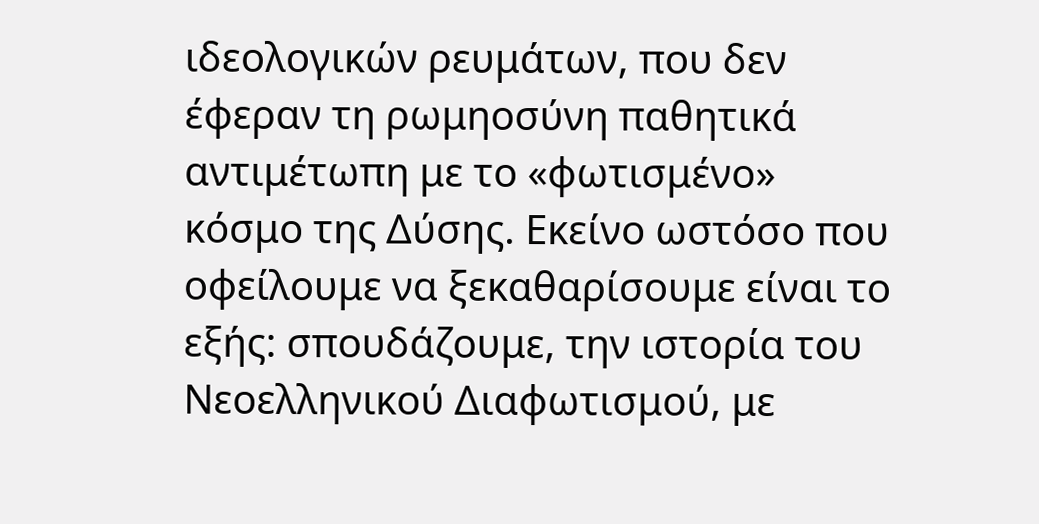ιδεολογικών ρευμάτων, που δεν έφεραν τη ρωμηοσύνη παθητικά αντιμέτωπη με το «φωτισμένο» κόσμο της Δύσης. Εκείνο ωστόσο που οφείλουμε να ξεκαθαρίσουμε είναι το εξής: σπουδάζουμε, την ιστορία του Νεοελληνικού Διαφωτισμού, με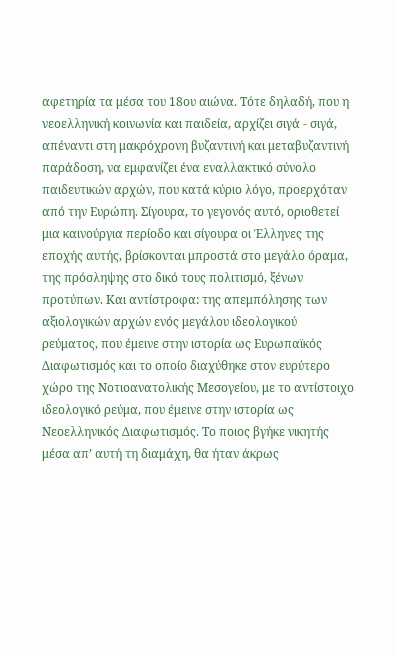αφετηρία τα μέσα του 18ου αιώνα. Τότε δηλαδή, που η νεοελληνική κοινωνία και παιδεία, αρχίζει σιγά - σιγά, απέναντι στη μακρόχρονη βυζαντινή και μεταβυζαντινή παράδοση, να εμφανίζει ένα εναλλακτικό σύνολο παιδευτικών αρχών, που κατά κύριο λόγο, προερχόταν από την Ευρώπη. Σίγουρα, το γεγονός αυτό, οριοθετεί μια καινούργια περίοδο και σίγουρα οι Έλληνες της εποχής αυτής, βρίσκονται μπροστά στο μεγάλο όραμα, της πρόσληψης στο δικό τους πολιτισμό, ξένων προτύπων. Και αντίστροφα: της απεμπόλησης των αξιολογικών αρχών ενός μεγάλου ιδεολογικού ρεύματος, που έμεινε στην ιστορία ως Ευρωπαϊκός Διαφωτισμός και το οποίο διαχύθηκε στον ευρύτερο χώρο της Νοτιοανατολικής Μεσογείου, με το αντίστοιχο ιδεολογικό ρεύμα, που έμεινε στην ιστορία ως Νεοελληνικός Διαφωτισμός. Το ποιος βγήκε νικητής μέσα απ’ αυτή τη διαμάχη, θα ήταν άκρως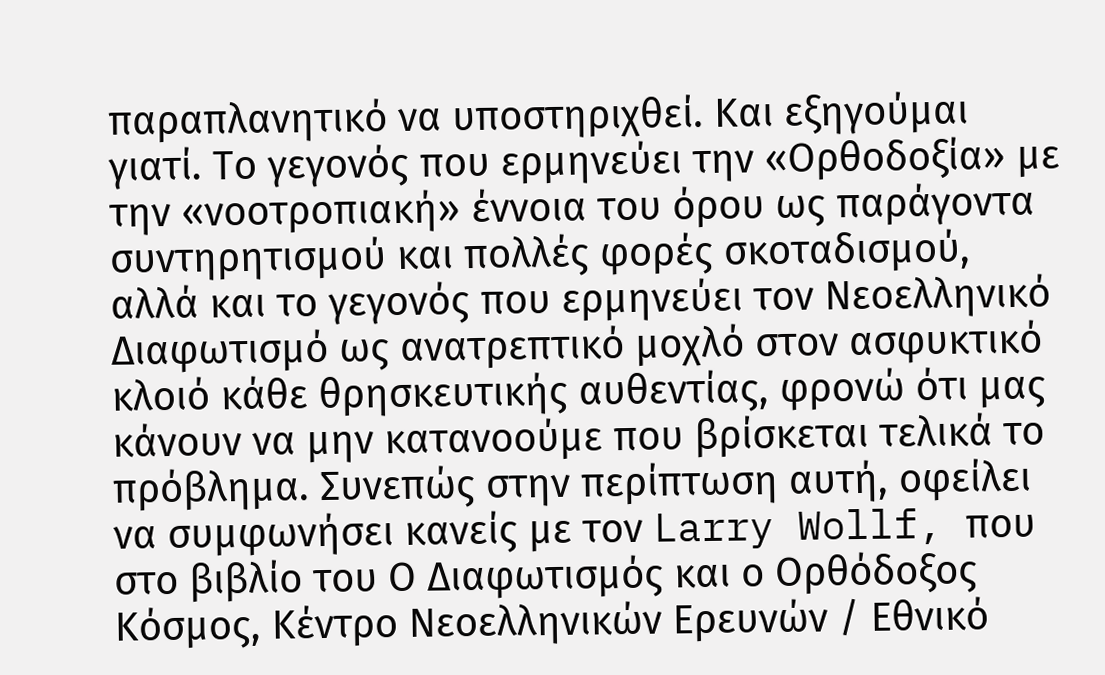παραπλανητικό να υποστηριχθεί. Και εξηγούμαι γιατί. Το γεγονός που ερμηνεύει την «Ορθοδοξία» με την «νοοτροπιακή» έννοια του όρου ως παράγοντα συντηρητισμού και πολλές φορές σκοταδισμού, αλλά και το γεγονός που ερμηνεύει τον Νεοελληνικό Διαφωτισμό ως ανατρεπτικό μοχλό στον ασφυκτικό κλοιό κάθε θρησκευτικής αυθεντίας, φρονώ ότι μας κάνουν να μην κατανοούμε που βρίσκεται τελικά το πρόβλημα. Συνεπώς στην περίπτωση αυτή, οφείλει να συμφωνήσει κανείς με τον Larry Wollf, που στο βιβλίο του Ο Διαφωτισμός και ο Ορθόδοξος Κόσμος, Κέντρο Νεοελληνικών Ερευνών / Εθνικό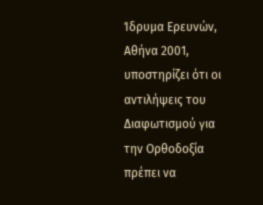Ίδρυμα Ερευνών, Αθήνα 2001, υποστηρίζει ότι οι αντιλήψεις του Διαφωτισμού για την Ορθοδοξία πρέπει να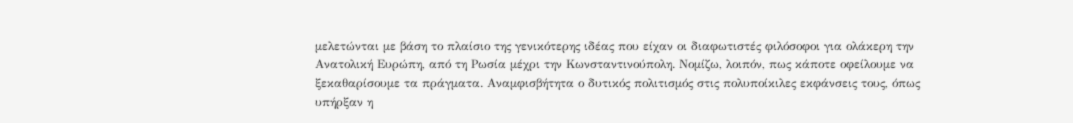μελετώνται με βάση το πλαίσιο της γενικότερης ιδέας που είχαν οι διαφωτιστές φιλόσοφοι για ολάκερη την Ανατολική Ευρώπη, από τη Ρωσία μέχρι την Κωνσταντινούπολη. Νομίζω, λοιπόν, πως κάποτε οφείλουμε να ξεκαθαρίσουμε τα πράγματα. Αναμφισβήτητα ο δυτικός πολιτισμός στις πολυποίκιλες εκφάνσεις τους, όπως υπήρξαν η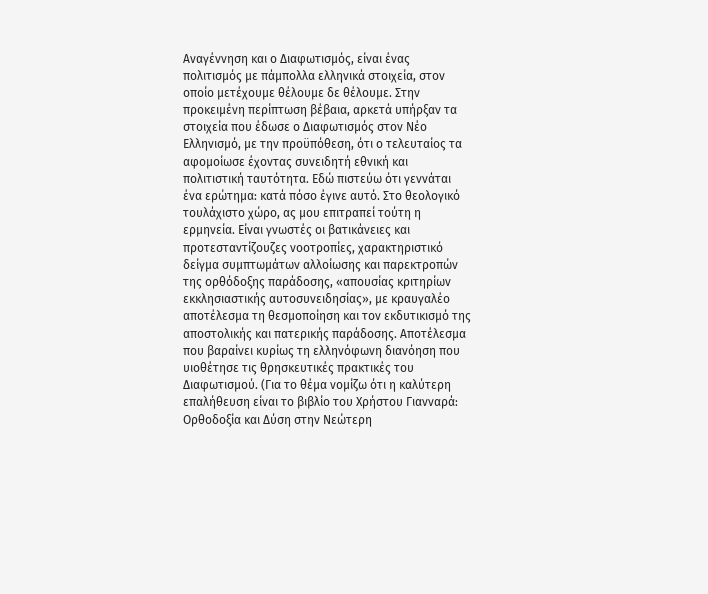Αναγέννηση και ο Διαφωτισμός, είναι ένας πολιτισμός με πάμπολλα ελληνικά στοιχεία, στον οποίο μετέχουμε θέλουμε δε θέλουμε. Στην προκειμένη περίπτωση βέβαια, αρκετά υπήρξαν τα στοιχεία που έδωσε ο Διαφωτισμός στον Νέο Ελληνισμό, με την προϋπόθεση, ότι ο τελευταίος τα αφομοίωσε έχοντας συνειδητή εθνική και πολιτιστική ταυτότητα. Εδώ πιστεύω ότι γεννάται ένα ερώτημα: κατά πόσο έγινε αυτό. Στο θεολογικό τουλάχιστο χώρο, ας μου επιτραπεί τούτη η ερμηνεία. Είναι γνωστές οι βατικάνειες και προτεσταντίζουζες νοοτροπίες, χαρακτηριστικό δείγμα συμπτωμάτων αλλοίωσης και παρεκτροπών της ορθόδοξης παράδοσης, «απουσίας κριτηρίων εκκλησιαστικής αυτοσυνειδησίας», με κραυγαλέο αποτέλεσμα τη θεσμοποίηση και τον εκδυτικισμό της αποστολικής και πατερικής παράδοσης. Αποτέλεσμα που βαραίνει κυρίως τη ελληνόφωνη διανόηση που υιοθέτησε τις θρησκευτικές πρακτικές του Διαφωτισμού. (Για το θέμα νομίζω ότι η καλύτερη επαλήθευση είναι το βιβλίο του Χρήστου Γιανναρά: Ορθοδοξία και Δύση στην Νεώτερη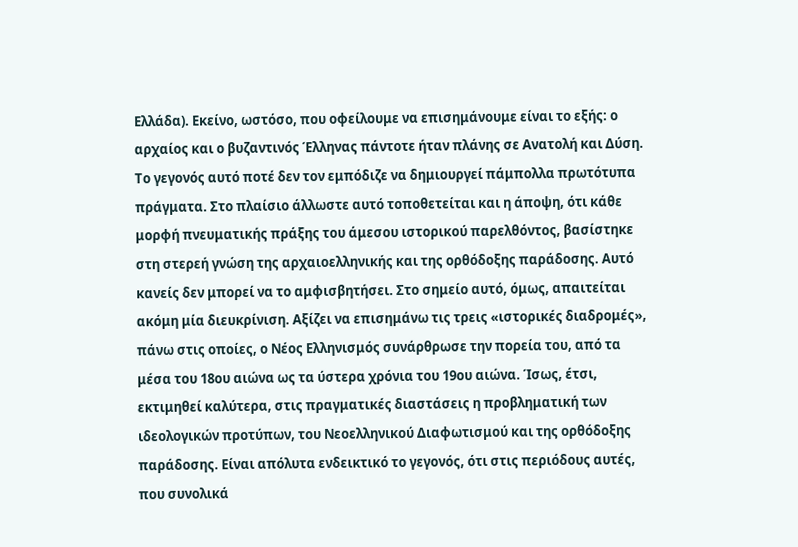Ελλάδα). Εκείνο, ωστόσο, που οφείλουμε να επισημάνουμε είναι το εξής: ο αρχαίος και ο βυζαντινός Έλληνας πάντοτε ήταν πλάνης σε Ανατολή και Δύση. Το γεγονός αυτό ποτέ δεν τον εμπόδιζε να δημιουργεί πάμπολλα πρωτότυπα πράγματα. Στο πλαίσιο άλλωστε αυτό τοποθετείται και η άποψη, ότι κάθε μορφή πνευματικής πράξης του άμεσου ιστορικού παρελθόντος, βασίστηκε στη στερεή γνώση της αρχαιοελληνικής και της ορθόδοξης παράδοσης. Αυτό κανείς δεν μπορεί να το αμφισβητήσει. Στο σημείο αυτό, όμως, απαιτείται ακόμη μία διευκρίνιση. Αξίζει να επισημάνω τις τρεις «ιστορικές διαδρομές», πάνω στις οποίες, ο Νέος Ελληνισμός συνάρθρωσε την πορεία του, από τα μέσα του 18ου αιώνα ως τα ύστερα χρόνια του 19ου αιώνα. Ίσως, έτσι, εκτιμηθεί καλύτερα, στις πραγματικές διαστάσεις η προβληματική των ιδεολογικών προτύπων, του Νεοελληνικού Διαφωτισμού και της ορθόδοξης παράδοσης. Είναι απόλυτα ενδεικτικό το γεγονός, ότι στις περιόδους αυτές, που συνολικά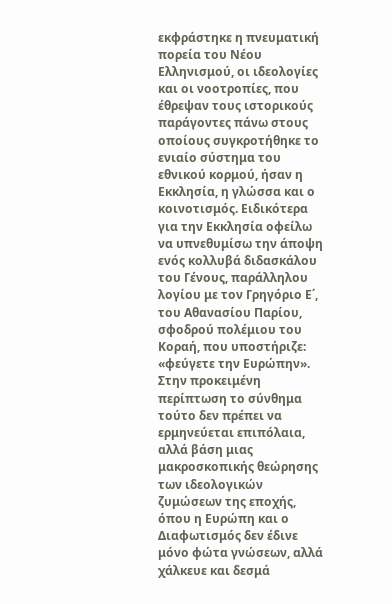εκφράστηκε η πνευματική πορεία του Νέου Ελληνισμού, οι ιδεολογίες και οι νοοτροπίες, που έθρεψαν τους ιστορικούς παράγοντες πάνω στους οποίους συγκροτήθηκε το ενιαίο σύστημα του εθνικού κορμού, ήσαν η Εκκλησία, η γλώσσα και ο κοινοτισμός. Ειδικότερα για την Εκκλησία οφείλω να υπνεθυμίσω την άποψη ενός κολλυβά διδασκάλου του Γένους, παράλληλου λογίου με τον Γρηγόριο Ε΄, του Αθανασίου Παρίου, σφοδρού πολέμιου του Κοραή, που υποστήριζε: «φεύγετε την Ευρώπην». Στην προκειμένη περίπτωση το σύνθημα τούτο δεν πρέπει να ερμηνεύεται επιπόλαια, αλλά βάση μιας μακροσκοπικής θεώρησης των ιδεολογικών ζυμώσεων της εποχής, όπου η Ευρώπη και ο Διαφωτισμός δεν έδινε μόνο φώτα γνώσεων, αλλά χάλκευε και δεσμά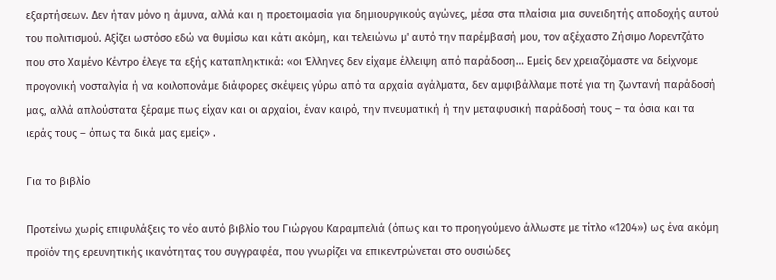εξαρτήσεων. Δεν ήταν μόνο η άμυνα, αλλά και η προετοιμασία για δημιουργικούς αγώνες, μέσα στα πλαίσια μια συνειδητής αποδοχής αυτού του πολιτισμού. Αξίζει ωστόσο εδώ να θυμίσω και κάτι ακόμη, και τελειώνω μ' αυτό την παρέμβασή μου, τον αξέχαστο Ζήσιμο Λορεντζάτο που στο Χαμένο Κέντρο έλεγε τα εξής καταπληκτικά: «οι Έλληνες δεν είχαμε έλλειψη από παράδοση… Εμείς δεν χρειαζόμαστε να δείχνομε προγονική νοσταλγία ή να κοιλοπονάμε διάφορες σκέψεις γύρω από τα αρχαία αγάλματα, δεν αμφιβάλλαμε ποτέ για τη ζωντανή παράδοσή μας, αλλά απλούστατα ξέραμε πως είχαν και οι αρχαίοι, έναν καιρό, την πνευματική ή την μεταφυσική παράδοσή τους – τα όσια και τα ιεράς τους – όπως τα δικά μας εμείς» .

Για το βιβλίο

Προτείνω χωρίς επιφυλάξεις το νέο αυτό βιβλίο του Γιώργου Καραμπελιά (όπως και το προηγούμενο άλλωστε με τίτλο «1204») ως ένα ακόμη προϊόν της ερευνητικής ικανότητας του συγγραφέα, που γνωρίζει να επικεντρώνεται στο ουσιώδες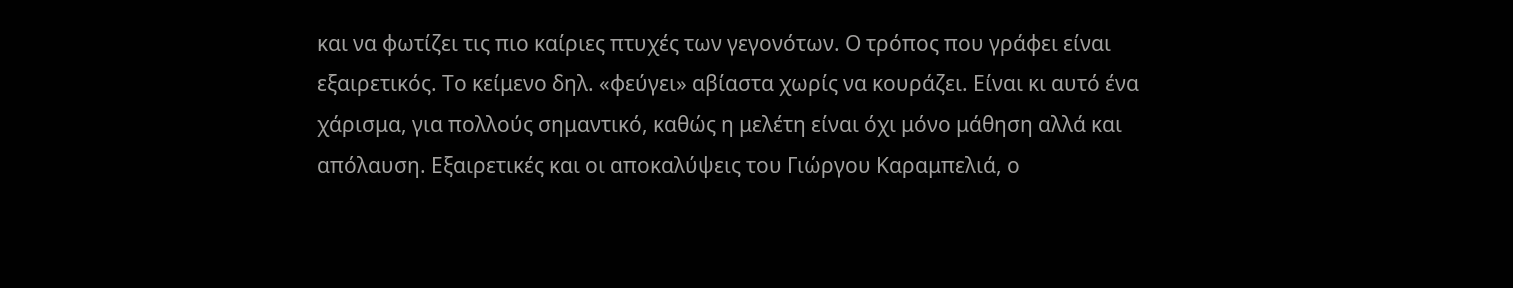και να φωτίζει τις πιο καίριες πτυχές των γεγονότων. Ο τρόπος που γράφει είναι εξαιρετικός. Το κείμενο δηλ. «φεύγει» αβίαστα χωρίς να κουράζει. Είναι κι αυτό ένα χάρισμα, για πολλούς σημαντικό, καθώς η μελέτη είναι όχι μόνο μάθηση αλλά και απόλαυση. Εξαιρετικές και οι αποκαλύψεις του Γιώργου Καραμπελιά, ο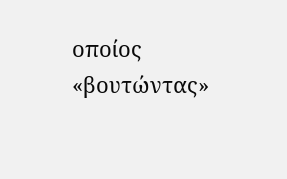οποίος «βουτώντας»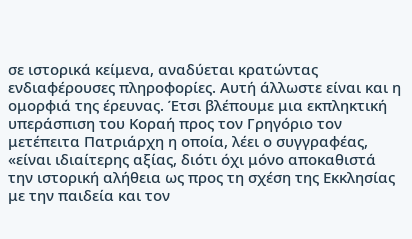σε ιστορικά κείμενα, αναδύεται κρατώντας ενδιαφέρουσες πληροφορίες. Αυτή άλλωστε είναι και η ομορφιά της έρευνας. Έτσι βλέπουμε μια εκπληκτική υπεράσπιση του Κοραή προς τον Γρηγόριο τον μετέπειτα Πατριάρχη η οποία, λέει ο συγγραφέας, «είναι ιδιαίτερης αξίας, διότι όχι μόνο αποκαθιστά την ιστορική αλήθεια ως προς τη σχέση της Εκκλησίας με την παιδεία και τον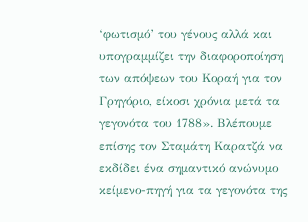‘φωτισμό’ του γένους αλλά και υπογραμμίζει την διαφοροποίηση των απόψεων του Κοραή για τον Γρηγόριο, είκοσι χρόνια μετά τα γεγονότα του 1788». Βλέπουμε επίσης τον Σταμάτη Καρατζά να εκδίδει ένα σημαντικό ανώνυμο κείμενο-πηγή για τα γεγονότα της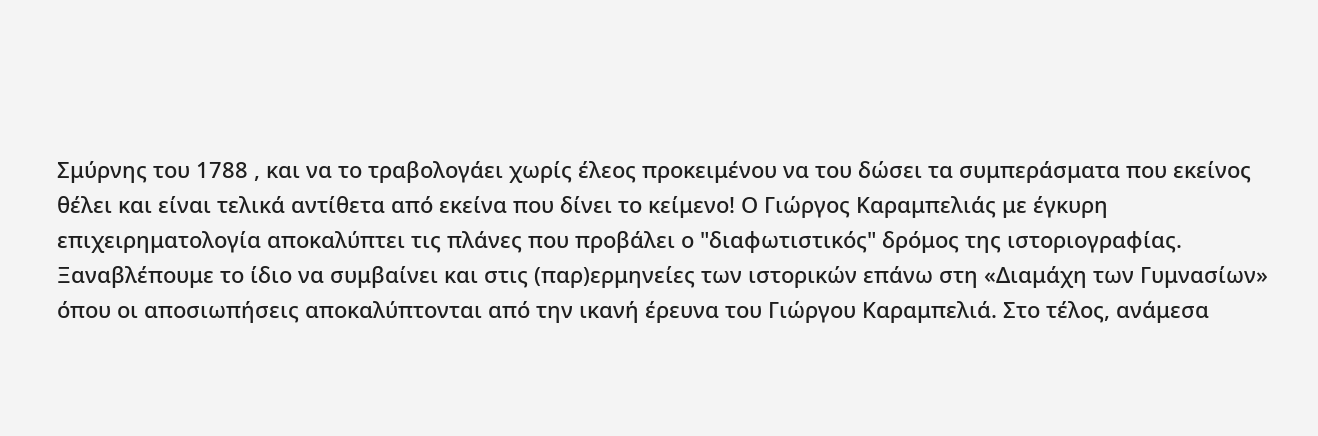Σμύρνης του 1788 , και να το τραβολογάει χωρίς έλεος προκειμένου να του δώσει τα συμπεράσματα που εκείνος θέλει και είναι τελικά αντίθετα από εκείνα που δίνει το κείμενο! Ο Γιώργος Καραμπελιάς με έγκυρη επιχειρηματολογία αποκαλύπτει τις πλάνες που προβάλει ο "διαφωτιστικός" δρόμος της ιστοριογραφίας. Ξαναβλέπουμε το ίδιο να συμβαίνει και στις (παρ)ερμηνείες των ιστορικών επάνω στη «Διαμάχη των Γυμνασίων» όπου οι αποσιωπήσεις αποκαλύπτονται από την ικανή έρευνα του Γιώργου Καραμπελιά. Στο τέλος, ανάμεσα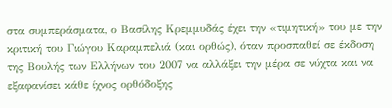στα συμπεράσματα, ο Βασίλης Κρεμμυδάς έχει την «τιμητική» του με την κριτική του Γιώγου Καραμπελιά (και ορθώς), όταν προσπαθεί σε έκδοση της Βουλής των Ελλήνων του 2007 να αλλάξει την μέρα σε νύχτα και να εξαφανίσει κάθε ίχνος ορθόδοξης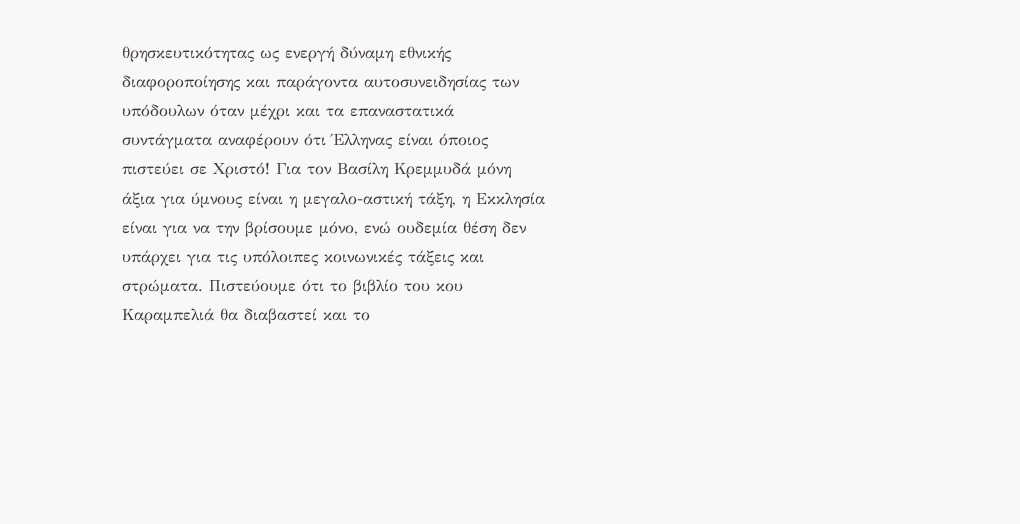θρησκευτικότητας ως ενεργή δύναμη εθνικής διαφοροποίησης και παράγοντα αυτοσυνειδησίας των υπόδουλων όταν μέχρι και τα επαναστατικά συντάγματα αναφέρουν ότι Έλληνας είναι όποιος πιστεύει σε Χριστό! Για τον Βασίλη Κρεμμυδά μόνη άξια για ύμνους είναι η μεγαλο-αστική τάξη, η Εκκλησία είναι για να την βρίσουμε μόνο, ενώ ουδεμία θέση δεν υπάρχει για τις υπόλοιπες κοινωνικές τάξεις και στρώματα. Πιστεύουμε ότι το βιβλίο του κου Καραμπελιά θα διαβαστεί και το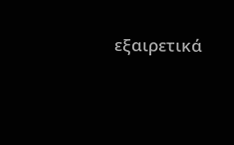εξαιρετικά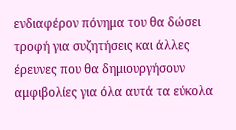ενδιαφέρον πόνημα του θα δώσει τροφή για συζητήσεις και άλλες έρευνες που θα δημιουργήσουν αμφιβολίες για όλα αυτά τα εύκολα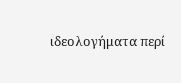ιδεολογήματα περί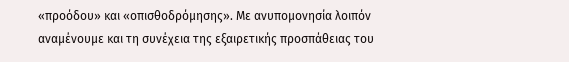«προόδου» και «οπισθοδρόμησης». Με ανυπομονησία λοιπόν αναμένουμε και τη συνέχεια της εξαιρετικής προσπάθειας του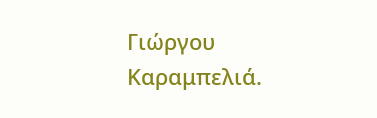Γιώργου Καραμπελιά.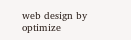web design by optimize